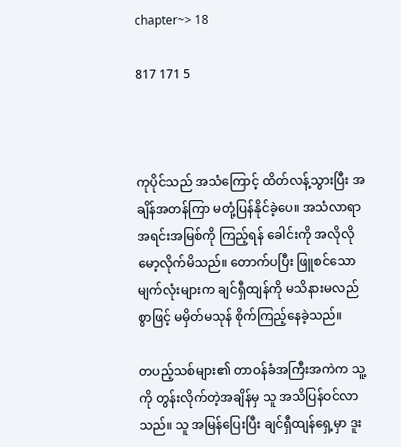chapter~> 18

817 171 5



ကုပိုင်သည် အသံကြောင့် ထိတ်လန့်သွားပြီး အချိန်အတန်ကြာ မတုံ့ပြန်နိုင်ခဲ့ပေ။ အသံလာရာ အရင်းအမြစ်ကို ကြည့်ရန် ခေါင်းကို အလိုလိုမော့လိုက်မိသည်။ တောက်ပပြီး ဖြူစင်သော မျက်လုံးများက ချင်ရှီထျန်ကို မသိနားမလည်စွာဖြင့် မမှိတ်မသုန် စိုက်ကြည့်‌နေခဲ့သည်။

တပည့်သစ်များ၏ တာဝန်ခံအကြီးအကဲက သူ့ကို တွန်းလိုက်တဲ့အချိန်မှ သူ အသိပြန်ဝင်လာသည်။ သူ အမြန်ပြေးပြီး ချင်ရှီထျန်ရှေ့မှာ ဒူး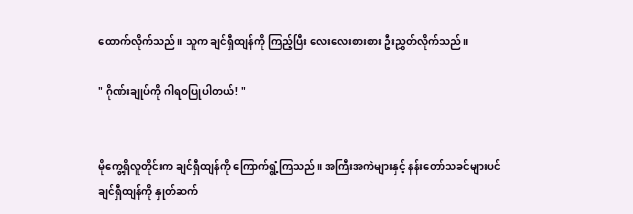ထောက်လိုက်သည်။ သူက ချင်ရှီထျန်ကို ကြည့်ပြီး လေးလေးစားစား ဦးညွှတ်လိုက်သည်။

" ဂိုဏ်းချုပ်ကို ဂါရဝပြုပါတယ်! "


မိုကွေ့ရှိလူတိုင်းက ချင်ရှီထျန်ကို ကြောက်ရွံ့ကြသည်။ အကြီးအကဲများနှင့် နန်းတော်သခင်များပင် ချင်ရှီထျန်ကို နှုတ်ဆက်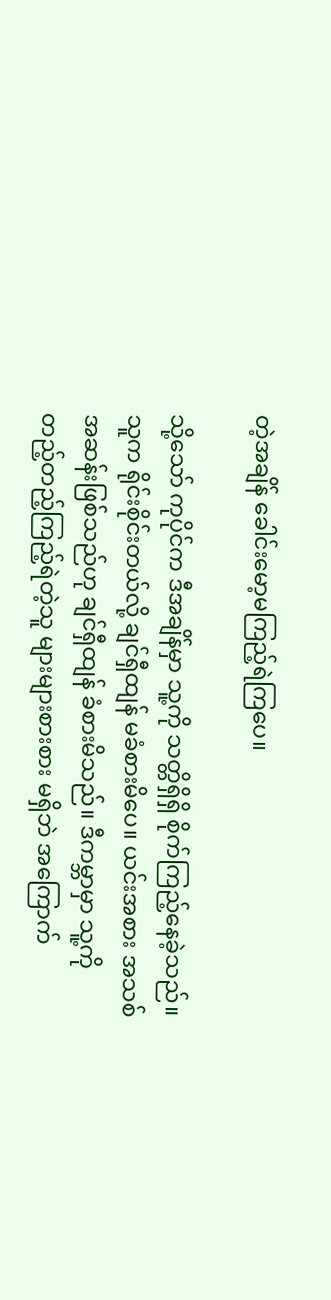တဲ့အချိန် ခေါင်းမော့မကြည့်ရဲကြ‌ပေ။

သို့သော် ကုပိုင်က ဒီအချိန်မှာ သူ့ကို သတ္တိရှိရှိ စိုက်ကြည့်နေခဲ့သည်။ သူက ရိုင်းစိုင်းတယ်လို့ ချင်ရှီထျန် မခံစားမိပေ။ ယင်းအစား အသစ်အဆန်းဖြစ်သည်ဟု ချင်ရှီထျန် ခံစားမိသည်။ ဒီကမ္ဘာမှာ သူ့ကို တည့်တည့်ကြည့်ရဲတဲ့သူ များများစားစား မရှိဘဲ အကြောက်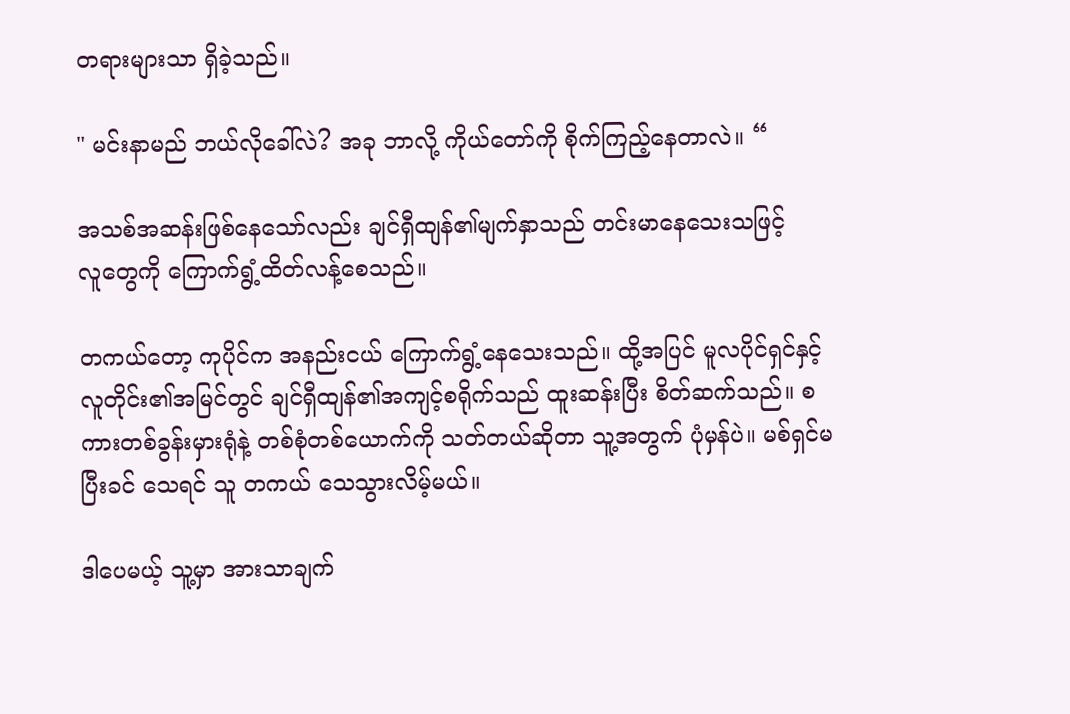တရားများသာ ရှိခဲ့သည်။

" မင်းနာမည် ဘယ်လိုခေါ်လဲ? အခု ဘာလို့ ကိုယ်တော်ကို စိုက်ကြည့်နေတာလဲ။ “

အသစ်အဆန်းဖြစ်နေသော်လည်း ချင်ရှီထျန်၏မျက်နှာသည် တင်းမာနေသေးသဖြင့် လူ‌တွေကို ကြောက်ရွံ့ထိတ်လန့်စေသည်။

တကယ်တော့ ကုပိုင်က အနည်းငယ် ကြောက်ရွံ့နေသေးသည်။ ထို့အပြင် မူလပိုင်ရှင်နှင့် လူတိုင်း၏အမြင်တွင် ချင်ရှီထျန်၏အကျင့်စရိုက်သည် ထူးဆန်းပြီး စိတ်ဆက်သည်။ စကားတစ်ခွန်းမှားရုံနဲ့ တစ်စုံ‌တစ်ယောက်ကို သတ်တယ်ဆိုတာ သူ့အတွက် ပုံမှန်ပဲ။ မစ်ရှင်မပြီးခင် သေရင် သူ တကယ် သေသွားလိမ့်မယ်။

ဒါပေမယ့် သူ့မှာ အားသာချက်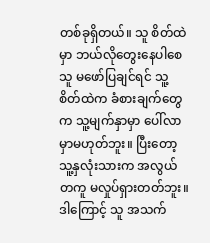တစ်ခုရှိတယ်။ သူ စိတ်ထဲမှာ ဘယ်လိုတွေးနေပါစေ သူ မဖော်ပြချင်ရင် သူ့စိတ်ထဲက ခံစားချက်တွေက သူ့မျက်နှာမှာ ပေါ်လာမှာမဟုတ်ဘူး။ ပြီးတော့ သူ့နှလုံးသားက အလွယ်တကူ မလှုပ်ရှားတတ်ဘူး။ ဒါကြောင့် သူ အသက်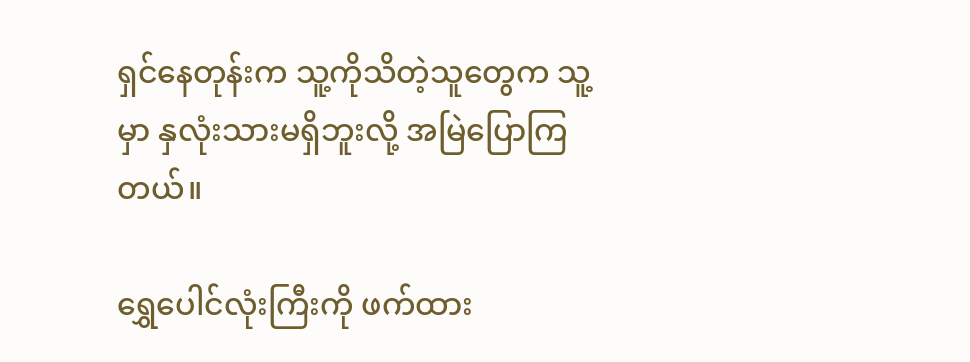ရှင်နေတုန်းက သူ့ကိုသိတဲ့သူတွေက သူ့မှာ နှလုံးသားမရှိဘူးလို့ အမြဲပြောကြတယ်။

ရွှေပေါင်လုံးကြီးကို ဖက်ထား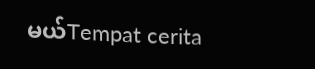မယ်Tempat cerita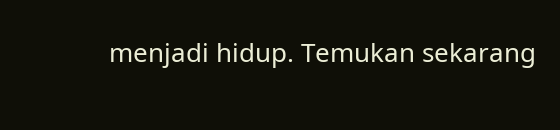menjadi hidup. Temukan sekarang